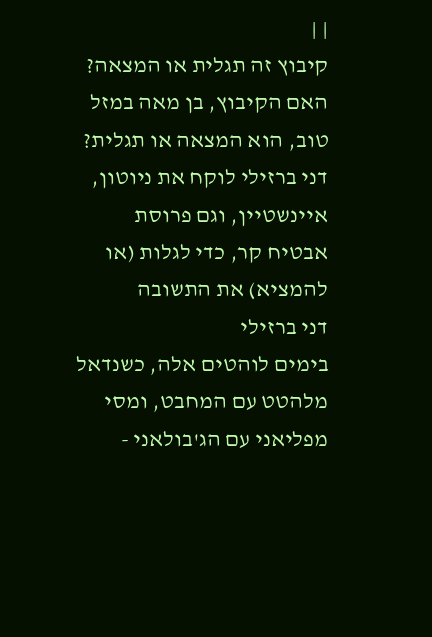| |
קיבוץ זה תגלית או המצאה?
האם הקיבוץ, בן מאה במזל טוב, הוא המצאה או תגלית? דני ברזילי לוקח את ניוטון, איינשטיין, וגם פרוסת אבטיח קר, כדי לגלות (או להמציא) את התשובה
דני ברזילי
בימים לוהטים אלה, כשנדאל
מלהטט עם המחבט, ומסי מפליאני עם הג'בולאני -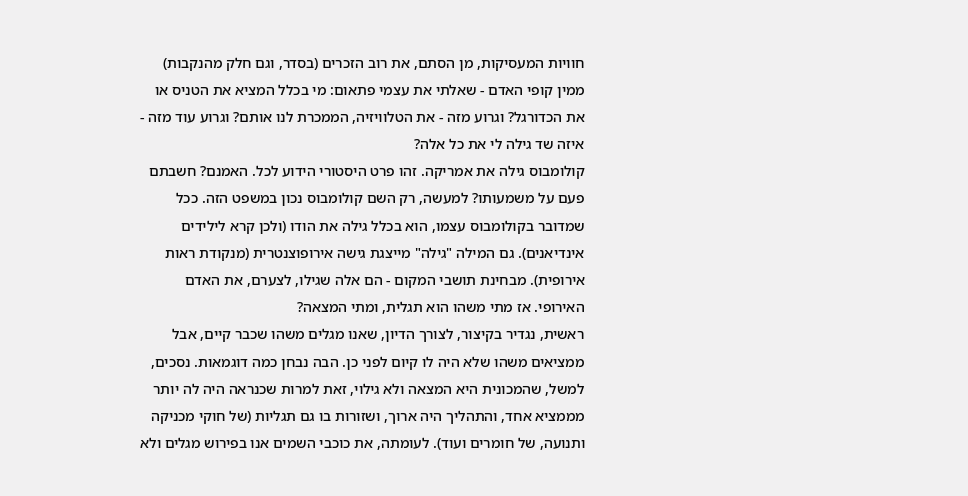חוויות המעסיקות, מן הסתם, את רוב הזכרים (בסדר, וגם חלק מהנקבות) ממין קופי האדם - שאלתי את עצמי פתאום: מי בכלל המציא את הטניס או את הכדורגל? וגרוע מזה - את הטלוויזיה, הממכרת לנו אותם? וגרוע עוד מזה - איזה שד גילה לי את כל אלה?
קולומבוס גילה את אמריקה. זהו פרט היסטורי הידוע לכל. האמנם? חשבתם פעם על משמעותו? למעשה, רק השם קולומבוס נכון במשפט הזה. ככל שמדובר בקולומבוס עצמו, הוא בכלל גילה את הודו (ולכן קרא לילידים אינדיאנים). גם המילה "גילה" מייצגת גישה אירופוצנטרית (מנקודת ראות אירופית). מבחינת תושבי המקום - הם אלה שגילו, לצערם, את האדם האירופי. אז מתי משהו הוא תגלית, ומתי המצאה?
ראשית, נגדיר בקיצור, לצורך הדיון, שאנו מגלים משהו שכבר קיים, אבל ממציאים משהו שלא היה לו קיום לפני כן. הבה נבחן כמה דוגמאות. נסכים, למשל, שהמכונית היא המצאה ולא גילוי, זאת למרות שכנראה היה לה יותר מממציא אחד, והתהליך היה ארוך, ושזורות בו גם תגליות (של חוקי מכניקה ותנועה, של חומרים ועוד). לעומתה, את כוכבי השמים אנו בפירוש מגלים ולא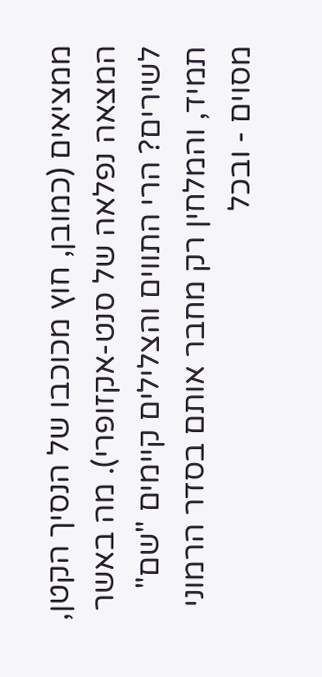ממציאים (כמובן, חוץ מכוכבו של הנסיך הקטן, המצאה נפלאה של סנט-אקזופרי). מה באשר לשירים? הרי התווים והצלילים קיימים "שם" תמיד, והמלחין רק מחבר אותם בסדר הרמוני מסוים - ובכל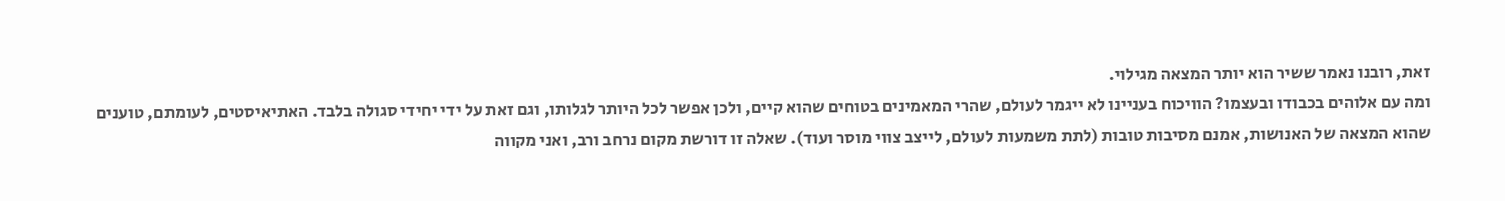זאת, רובנו נאמר ששיר הוא יותר המצאה מגילוי.
ומה עם אלוהים בכבודו ובעצמו? הוויכוח בעניינו לא ייגמר לעולם, שהרי המאמינים בטוחים שהוא קיים, ולכן אפשר לכל היותר לגלותו, וגם זאת על ידי יחידי סגולה בלבד. האתיאיסטים, לעומתם, טוענים שהוא המצאה של האנושות, אמנם מסיבות טובות (לתת משמעות לעולם, לייצב צווי מוסר ועוד). שאלה זו דורשת מקום נרחב ורב, ואני מקווה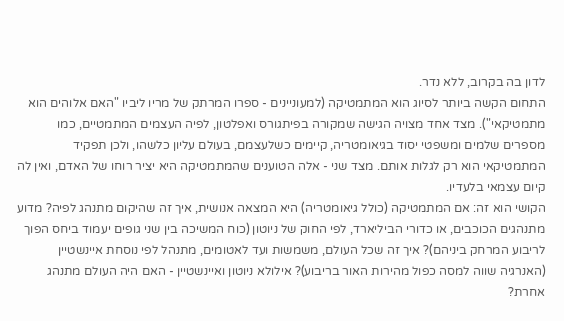לדון בה בקרוב, ללא נדר.
התחום הקשה ביותר לסיוג הוא המתמטיקה (למעוניינים - ספרו המרתק של מריו ליביו "האם אלוהים הוא מתמטיקאי"). מצד אחד מצויה הגישה שמקורה בפיתגורס ואפלטון, לפיה העצמים המתמטיים, כמו מספרים שלמים ומשפטי יסוד בגיאומטריה, קיימים כשלעצמם, בעולם עליון כלשהו, ולכן תפקיד המתמטיקאי הוא רק לגלות אותם. מצד שני - אלה הטוענים שהמתמטיקה היא יציר רוחו של האדם, ואין לה קיום עצמאי בלעדיו.
הקושי הוא זה: אם המתמטיקה (כולל גיאומטריה) היא המצאה אנושית, איך זה שהיקום מתנהג לפיה? מדוע מתנהגים הכוכבים, או כדורי הביליארד, לפי החוק של ניוטון (כוח המשיכה בין שני גופים יעמוד ביחס הפוך לריבוע המרחק ביניהם)? איך זה שכל העולם, משמשות ועד לאטומים, מתנהל לפי נוסחת איינשטיין (האנרגיה שווה למסה כפול מהירות האור בריבוע)? אילולא ניוטון ואיינשטיין - האם היה העולם מתנהג אחרת?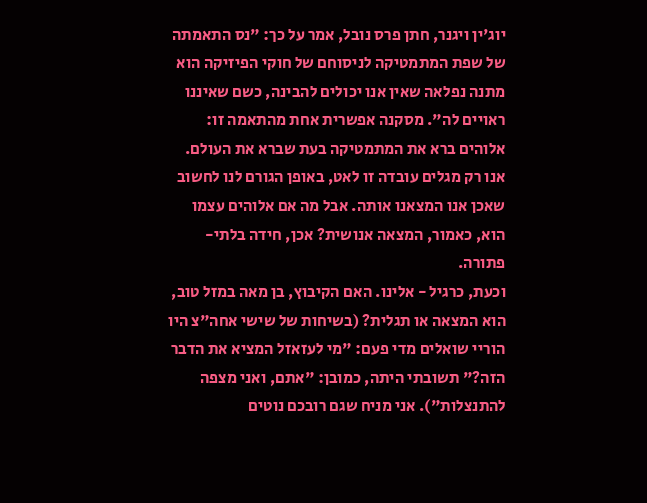יוג'ין ויגנר, חתן פרס נובל, אמר על כך: "נס התאמתה של שפת המתמטיקה לניסוחם של חוקי הפיזיקה הוא מתנה נפלאה שאין אנו יכולים להבינה, כשם שאיננו ראויים לה". מסקנה אפשרית אחת מהתאמה זו: אלוהים ברא את המתמטיקה בעת שברא את העולם. אנו רק מגלים עובדה זו לאט, באופן הגורם לנו לחשוב שאכן אנו המצאנו אותה. אבל מה אם אלוהים עצמו הוא, כאמור, המצאה אנושית? אכן, חידה בלתי-פתורה.
וכעת, כרגיל - אלינו. האם הקיבוץ, בן מאה במזל טוב, הוא המצאה או תגלית? (בשיחות של שישי אחה"צ היו הוריי שואלים מדי פעם: "מי לעזאזל המציא את הדבר הזה?" תשובתי היתה, כמובן: "אתם, ואני מצפה להתנצלות"). אני מניח שגם רובכם נוטים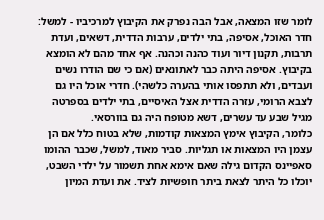לומר שזו המצאה, אבל הבה נפרק את הקיבוץ למרכיביו - למשל: חדר האוכל, אסיפה, בתי ילדים, ערבות הדדית, דשאים, ועדת תרבות, תקנון דיור ועוד כהנה וכהנה. אף אחד מהם לא הומצא בקיבוץ. אסיפה היתה כבר לאתונאים (אם כי שם הודרו נשים ועבדים, ולא תתפסו אותי בהערה כלשהי). חדרי אוכל היו גם לצבא הרומי, עזרה הדדית אצל האיסיים, בתי ילדים בספרטה מגיל שבע עד עשרים, דשא מטופח היה גם בוורסאי.
כלומר, הקיבוץ אימץ המצאות קודמות, שלא בטוח כלל אם הן עצמן היו המצאות או תגליות. סביר מאוד, למשל, שכבר ההומו סאפיינס הקדום גילה שאם אימא אחת תשמור על ילדי השבט, יוכלו כל היתר לצאת ביתר חופשיות לציד. את ועדת המיון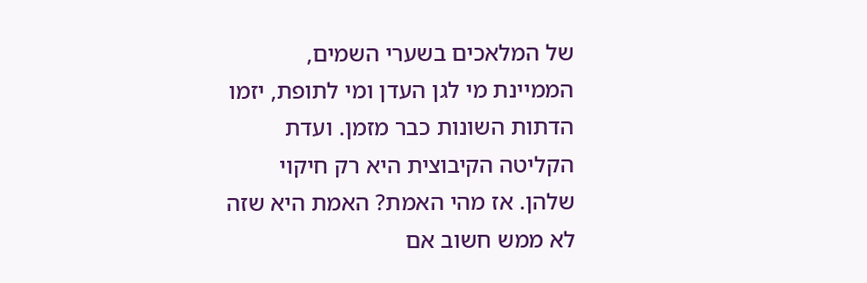של המלאכים בשערי השמים, הממיינת מי לגן העדן ומי לתופת, יזמו הדתות השונות כבר מזמן. ועדת הקליטה הקיבוצית היא רק חיקוי שלהן. אז מהי האמת? האמת היא שזה לא ממש חשוב אם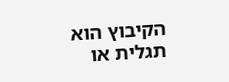הקיבוץ הוא תגלית או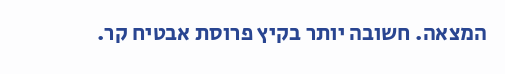המצאה. חשובה יותר בקיץ פרוסת אבטיח קר.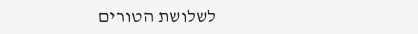לשלושת הטורים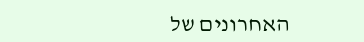האחרונים של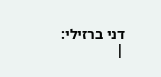דני ברזילי:
|